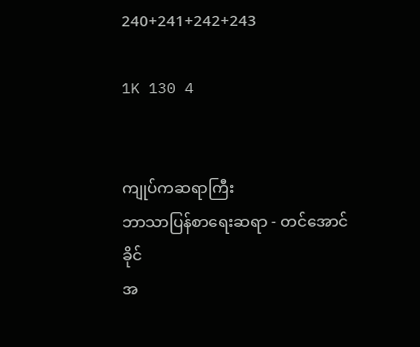240+241+242+243

1K 130 4


ကျုပ်ကဆရာကြီး
ဘာသာပြန်စာရေးဆရာ - တင်အောင်ခိုင်
အ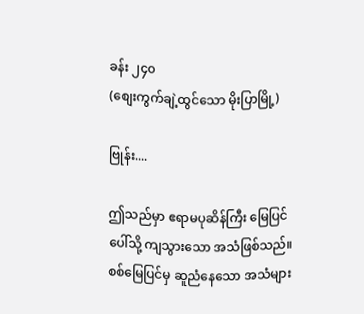ခန်း ၂၄၀
(စျေးကွက်ချဲ့ထွင်သော မိုးပြာမြို့)

ဗြုန်း....

ဤသည်မှာ ဧရာမပုဆိန်ကြီး မြေပြင်ပေါ်သို့ ကျသွားသော အသံဖြစ်သည်။ စစ်မြေပြင်မှ ဆူညံနေသော အသံများ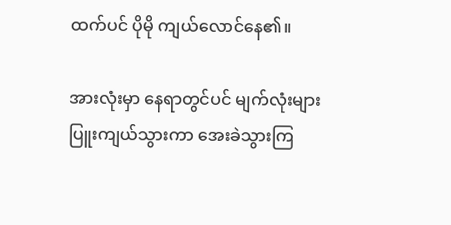ထက်ပင် ပိုမို ကျယ်လောင်နေ၏။

အားလုံးမှာ နေရာတွင်ပင် မျက်လုံးများ ပြူးကျယ်သွားကာ အေးခဲသွားကြ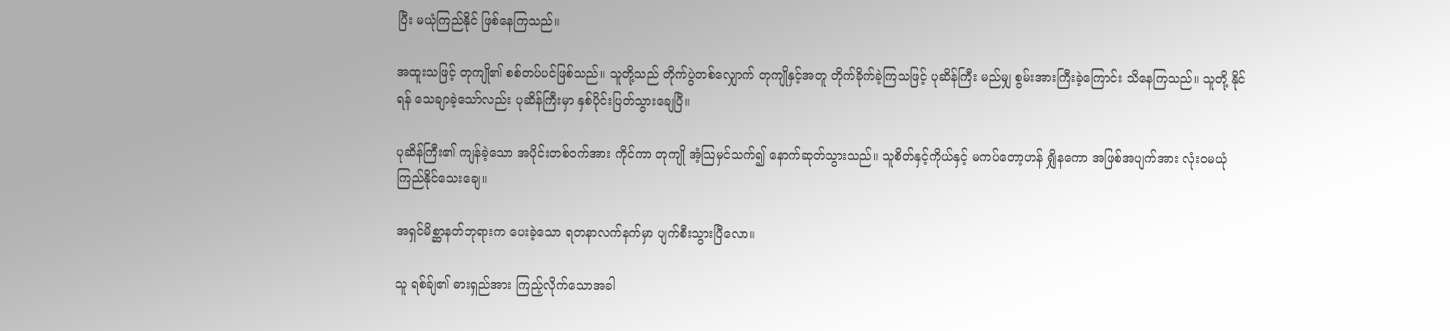ပြီး မယုံကြည်နိုင် ဖြစ်နေကြသည်။

အထူးသဖြင့် တုကျို၏ စစ်တပ်ပင်ဖြစ်သည်။ သူတို့သည် တိုက်ပွဲတစ်လျှောက် တုကျိုနှင့်အတူ တိုက်ခိုက်ခဲ့ကြသဖြင့် ပုဆိန်ကြီး မည်မျှ စွမ်းအားကြီးခဲ့ကြောင်း သိနေကြသည်။ သူတို့ နိုင်ရန် သေချာခဲ့သော်လည်း ပုဆိန်ကြီးမှာ နှစ်ပိုင်းပြတ်သွားချေပြီ။

ပုဆိန်ကြီး၏ ကျန်ခဲ့သော အပိုင်းတစ်ဝက်အား ကိုင်ကာ တုကျို အံ့သြမှင်သက်၍ နောက်ဆုတ်သွားသည်။ သူစိတ်နှင့်ကိုယ်နှင့် မကပ်တော့ဟန် ရျှိနကော အဖြစ်အပျက်အား လုံးဝမယုံကြည်နိုင်သေးချေ။

အရှင်မိစ္ဆာနတ်ဘုရားက ပေးခဲ့သော ရတနာလက်နက်မှာ ပျက်စီးသွားပြီလော။

သူ ရစ်ခ်ျ၏ ဓားရှည်အား ကြည့်လိုက်သောအခါ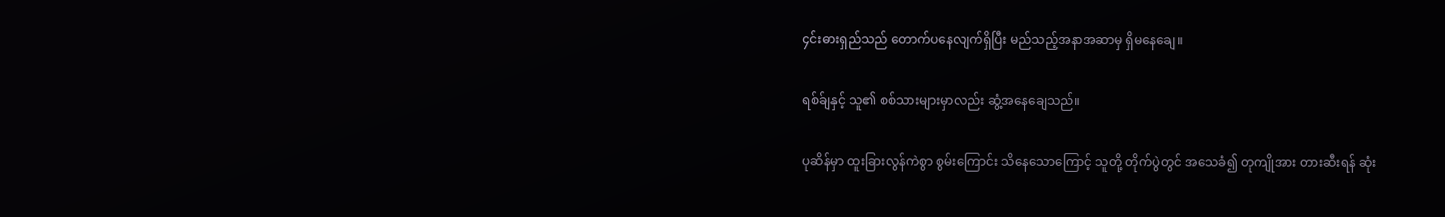၄င်းဓားရှည်သည် တောက်ပနေလျက်ရှိပြီး မည်သည့်အနာအဆာမှ ရှိမနေချေ။

ရစ်ခ်ျနှင့် သူ၏ စစ်သားများမှာလည်း ဆွံ့အနေချေသည်။

ပုဆိန်မှာ ထူးခြားလွန်ကဲစွာ စွမ်းကြောင်း သိနေသောကြောင့် သူတို့ တိုက်ပွဲတွင် အသေခံ၍ တုကျိုအား တားဆီးရန် ဆုံး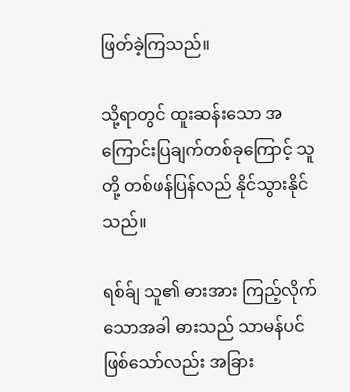ဖြတ်ခဲ့ကြသည်။

သို့ရာတွင် ထူးဆန်းသော အကြောင်းပြချက်တစ်ခုကြောင့် သူတို့ တစ်ဖန်ပြန်လည် နိုင်သွားနိုင်သည်။

ရစ်ခ်ျ သူ၏ ဓားအား ကြည့်လိုက်သောအခါ ဓားသည် သာမန်ပင်ဖြစ်သော်လည်း အခြား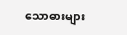သောဓားများ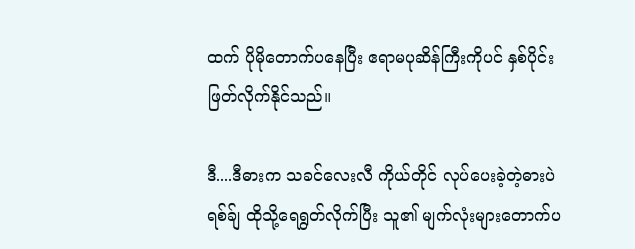ထက် ပိုမိုတောက်ပနေပြီး ဧရာမပုဆိန်ကြီးကိုပင် နှစ်ပိုင်းဖြတ်လိုက်နိုင်သည်။

ဒီ....ဒီဓားက သခင်လေးလီ ကိုယ်တိုင် လုပ်ပေးခဲ့တဲ့ဓားပဲ
ရစ်ခ်ျ ထိုသို့ရေရွတ်လိုက်ပြီး သူ၏ မျက်လုံးများတောက်ပ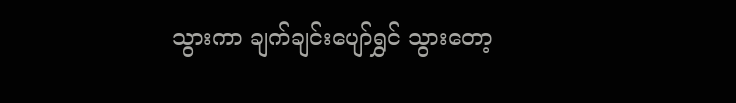သွားကာ ချက်ချင်းပျော်ရွှင် သွားတော့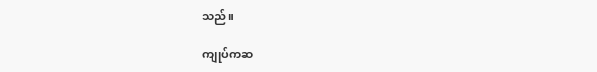သည်။

ကျုပ်ကဆ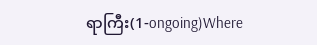ရာကြီး(1-ongoing)Where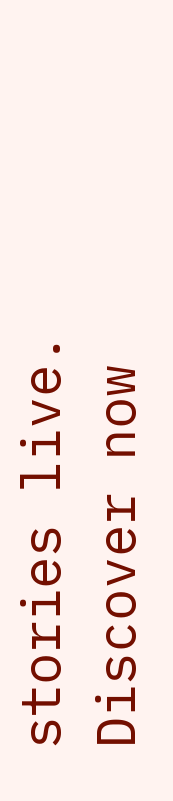stories live. Discover now